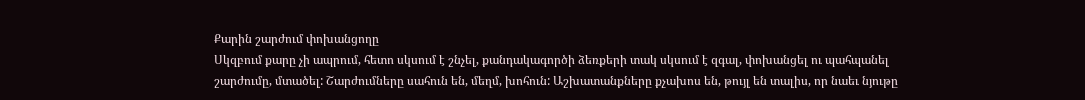Քարին շարժում փոխանցողը
Սկզբում քարը չի ապրում, հետո սկսում է շնչել, քանդակագործի ձեռքերի տակ սկսում է զգալ, փոխանցել ու պահպանել շարժումը, մտածել: Շարժումները սահուն են, մեղմ, խոհուն: Աշխատանքները քչախոս են, թույլ են տալիս, որ նաեւ նյութը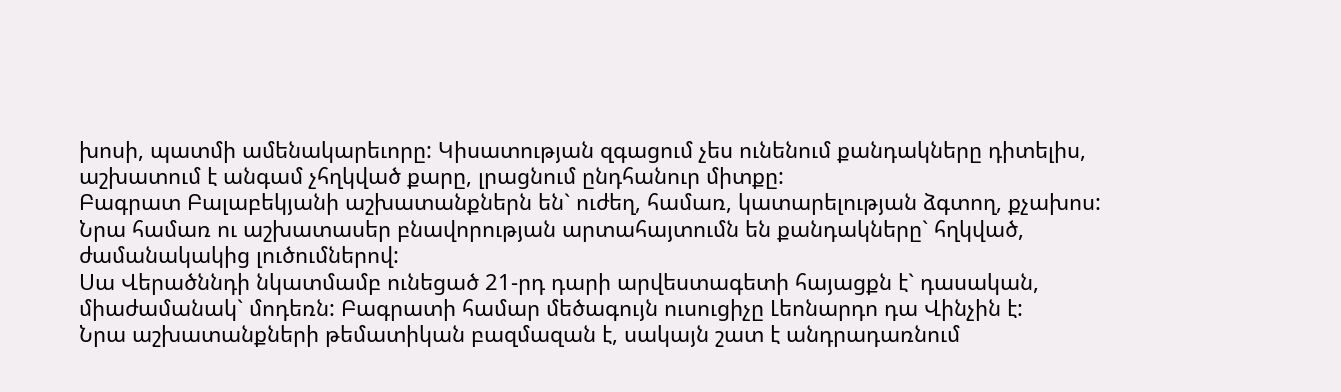խոսի, պատմի ամենակարեւորը: Կիսատության զգացում չես ունենում քանդակները դիտելիս, աշխատում է անգամ չհղկված քարը, լրացնում ընդհանուր միտքը:
Բագրատ Բալաբեկյանի աշխատանքներն են` ուժեղ, համառ, կատարելության ձգտող, քչախոս: Նրա համառ ու աշխատասեր բնավորության արտահայտումն են քանդակները` հղկված, ժամանակակից լուծումներով:
Սա Վերածննդի նկատմամբ ունեցած 21-րդ դարի արվեստագետի հայացքն է` դասական, միաժամանակ` մոդեռն: Բագրատի համար մեծագույն ուսուցիչը Լեոնարդո դա Վինչին է:
Նրա աշխատանքների թեմատիկան բազմազան է, սակայն շատ է անդրադառնում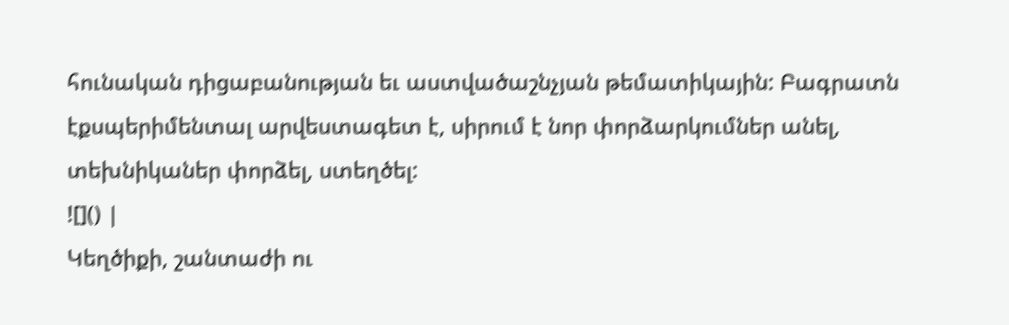հունական դիցաբանության եւ աստվածաշնչյան թեմատիկային: Բագրատն էքսպերիմենտալ արվեստագետ է, սիրում է նոր փորձարկումներ անել, տեխնիկաներ փորձել, ստեղծել:
![]() |
Կեղծիքի, շանտաժի ու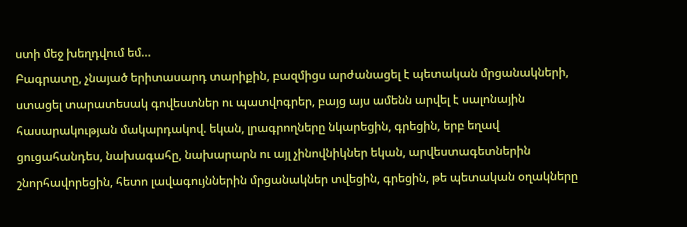ստի մեջ խեղդվում եմ…
Բագրատը, չնայած երիտասարդ տարիքին, բազմիցս արժանացել է պետական մրցանակների, ստացել տարատեսակ գովեստներ ու պատվոգրեր, բայց այս ամենն արվել է սալոնային հասարակության մակարդակով. եկան, լրագրողները նկարեցին, գրեցին, երբ եղավ ցուցահանդես, նախագահը, նախարարն ու այլ չինովնիկներ եկան, արվեստագետներին շնորհավորեցին, հետո լավագույններին մրցանակներ տվեցին, գրեցին, թե պետական օղակները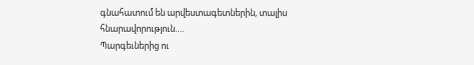գնահատում են արվեստագետներին, տալիս հնարավորություն….
Պարգեւներից ու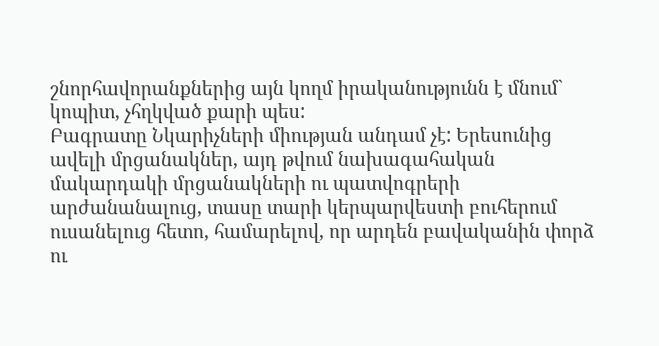շնորհավորանքներից այն կողմ իրականությունն է մնում` կոպիտ, չհղկված քարի պես:
Բագրատը Նկարիչների միության անդամ չէ: Երեսունից ավելի մրցանակներ, այդ թվում նախագահական մակարդակի մրցանակների ու պատվոգրերի արժանանալուց, տասը տարի կերպարվեստի բուհերում ուսանելուց հետո, համարելով, որ արդեն բավականին փորձ ու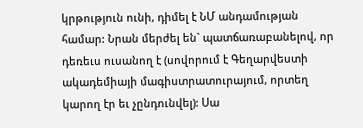կրթություն ունի, դիմել է ՆՄ անդամության համար: Նրան մերժել են` պատճառաբանելով, որ դեռեւս ուսանող է (սովորում է Գեղարվեստի ակադեմիայի մագիստրատուրայում, որտեղ կարող էր եւ չընդունվել): Սա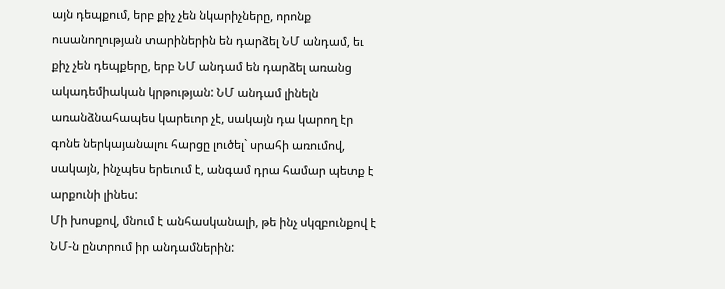այն դեպքում, երբ քիչ չեն նկարիչները, որոնք ուսանողության տարիներին են դարձել ՆՄ անդամ, եւ քիչ չեն դեպքերը, երբ ՆՄ անդամ են դարձել առանց ակադեմիական կրթության: ՆՄ անդամ լինելն առանձնահապես կարեւոր չէ, սակայն դա կարող էր գոնե ներկայանալու հարցը լուծել` սրահի առումով, սակայն, ինչպես երեւում է, անգամ դրա համար պետք է արքունի լինես:
Մի խոսքով, մնում է անհասկանալի, թե ինչ սկզբունքով է ՆՄ-ն ընտրում իր անդամներին: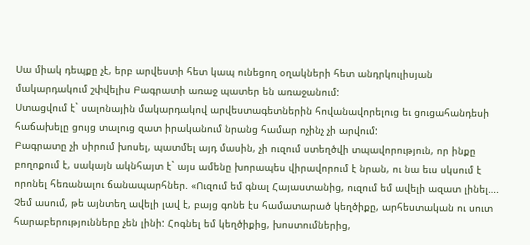Սա միակ դեպքը չէ, երբ արվեստի հետ կապ ունեցող օղակների հետ անդրկուլիսյան մակարդակում շփվելիս Բագրատի առաջ պատեր են առաջանում:
Ստացվում է` սալոնային մակարդակով արվեստագետներին հովանավորելուց եւ ցուցահանդեսի հաճախելը ցույց տալուց զատ իրականում նրանց համար ոչինչ չի արվում:
Բագրատը չի սիրում խոսել, պատմել այդ մասին, չի ուզում ստեղծվի տպավորություն, որ ինքը բողոքում է, սակայն ակնհայտ է` այս ամենը խորապես վիրավորում է նրան, ու նա եւս սկսում է որոնել հեռանալու ճանապարհներ. «Ուզում եմ գնալ Հայաստանից, ուզում եմ ավելի ազատ լինել…. Չեմ ասում, թե այնտեղ ավելի լավ է, բայց գոնե էս համատարած կեղծիքը, արհեստական ու սուտ հարաբերությունները չեն լինի: Հոգնել եմ կեղծիքից, խոստումներից,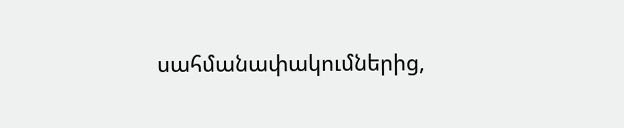սահմանափակումներից,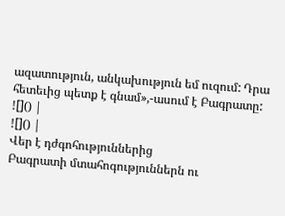ազատություն, անկախություն եմ ուզում: Դրա հետեւից պետք է գնամ»,-ասում է Բագրատը:
![]() |
![]() |
Վեր է դժգոհություններից
Բագրատի մտահոգություններն ու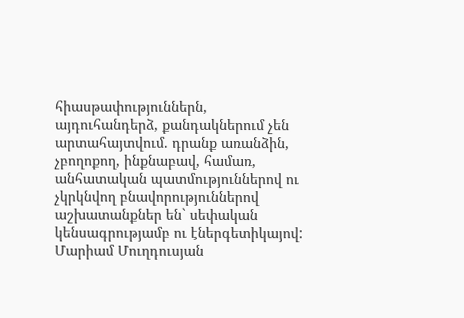հիասթափություններն, այդուհանդերձ, քանդակներում չեն արտահայտվում. դրանք առանձին, չբողոքող, ինքնաբավ, համառ, անհատական պատմություններով ու չկրկնվող բնավորություններով աշխատանքներ են` սեփական կենսագրությամբ ու էներգետիկայով:
Մարիամ Մուղդուսյան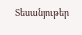Տեսանյութեր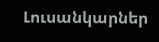Լուսանկարներ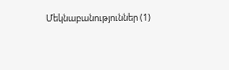Մեկնաբանություններ (1)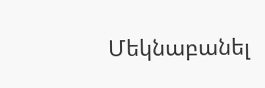Մեկնաբանել